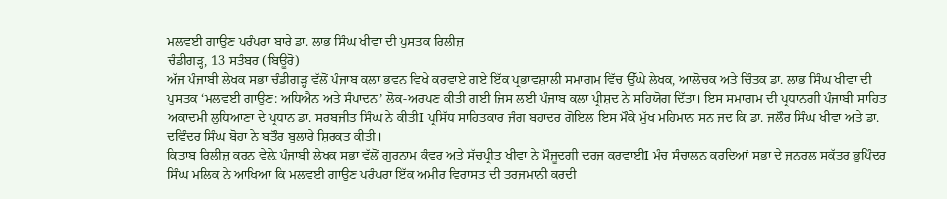ਮਲਵਈ ਗਾਉਣ ਪਰੰਪਰਾ ਬਾਰੇ ਡਾ. ਲਾਭ ਸਿੰਘ ਖੀਵਾ ਦੀ ਪੁਸਤਕ ਰਿਲੀਜ਼
ਚੰਡੀਗੜ੍ਹ, 13 ਸਤੰਬਰ (ਬਿਊਰੋ)
ਅੱਜ ਪੰਜਾਬੀ ਲੇਖਕ ਸਭਾ ਚੰਡੀਗੜ੍ਹ ਵੱਲੋਂ ਪੰਜਾਬ ਕਲਾ ਭਵਨ ਵਿਖੇ ਕਰਵਾਏ ਗਏ ਇੱਕ ਪ੍ਰਭਾਵਸ਼ਾਲੀ ਸਮਾਗਮ ਵਿੱਚ ਉੱਘੇ ਲੇਖਕ, ਆਲੋਚਕ ਅਤੇ ਚਿੰਤਕ ਡਾ. ਲਾਭ ਸਿੰਘ ਖੀਵਾ ਦੀ ਪੁਸਤਕ ‘ਮਲਵਈ ਗਾਉਣ: ਅਧਿਐਨ ਅਤੇ ਸੰਪਾਦਨ’ ਲੋਕ-ਅਰਪਣ ਕੀਤੀ ਗਈ ਜਿਸ ਲਈ ਪੰਜਾਬ ਕਲਾ ਪ੍ਰੀਸ਼ਦ ਨੇ ਸਹਿਯੋਗ ਦਿੱਤਾ। ਇਸ ਸਮਾਗਮ ਦੀ ਪ੍ਰਧਾਨਗੀ ਪੰਜਾਬੀ ਸਾਹਿਤ ਅਕਾਦਮੀ ਲੁਧਿਆਣਾ ਦੇ ਪ੍ਰਧਾਨ ਡਾ. ਸਰਬਜੀਤ ਸਿੰਘ ਨੇ ਕੀਤੀI ਪ੍ਰਸਿੱਧ ਸਾਹਿਤਕਾਰ ਜੰਗ ਬਹਾਦਰ ਗੋਇਲ ਇਸ ਮੌਕੇ ਮੁੱਖ ਮਹਿਮਾਨ ਸਨ ਜਦ ਕਿ ਡਾ. ਜਲੌਰ ਸਿੰਘ ਖੀਵਾ ਅਤੇ ਡਾ. ਦਵਿੰਦਰ ਸਿੰਘ ਬੋਹਾ ਨੇ ਬਤੌਰ ਬੁਲਾਰੇ ਸ਼ਿਰਕਤ ਕੀਤੀ।
ਕਿਤਾਬ ਰਿਲੀਜ਼ ਕਰਨ ਵੇਲ਼ੇ ਪੰਜਾਬੀ ਲੇਖਕ ਸਭਾ ਵੱਲੋਂ ਗੁਰਨਾਮ ਕੰਵਰ ਅਤੇ ਸੱਚਪ੍ਰੀਤ ਖੀਵਾ ਨੇ ਮੌਜੂਦਗੀ ਦਰਜ ਕਰਵਾਈI ਮੰਚ ਸੰਚਾਲਨ ਕਰਦਿਆਂ ਸਭਾ ਦੇ ਜਨਰਲ ਸਕੱਤਰ ਭੁਪਿੰਦਰ ਸਿੰਘ ਮਲਿਕ ਨੇ ਆਖਿਆ ਕਿ ਮਲਵਈ ਗਾਉਣ ਪਰੰਪਰਾ ਇੱਕ ਅਮੀਰ ਵਿਰਾਸਤ ਦੀ ਤਰਜਮਾਨੀ ਕਰਦੀ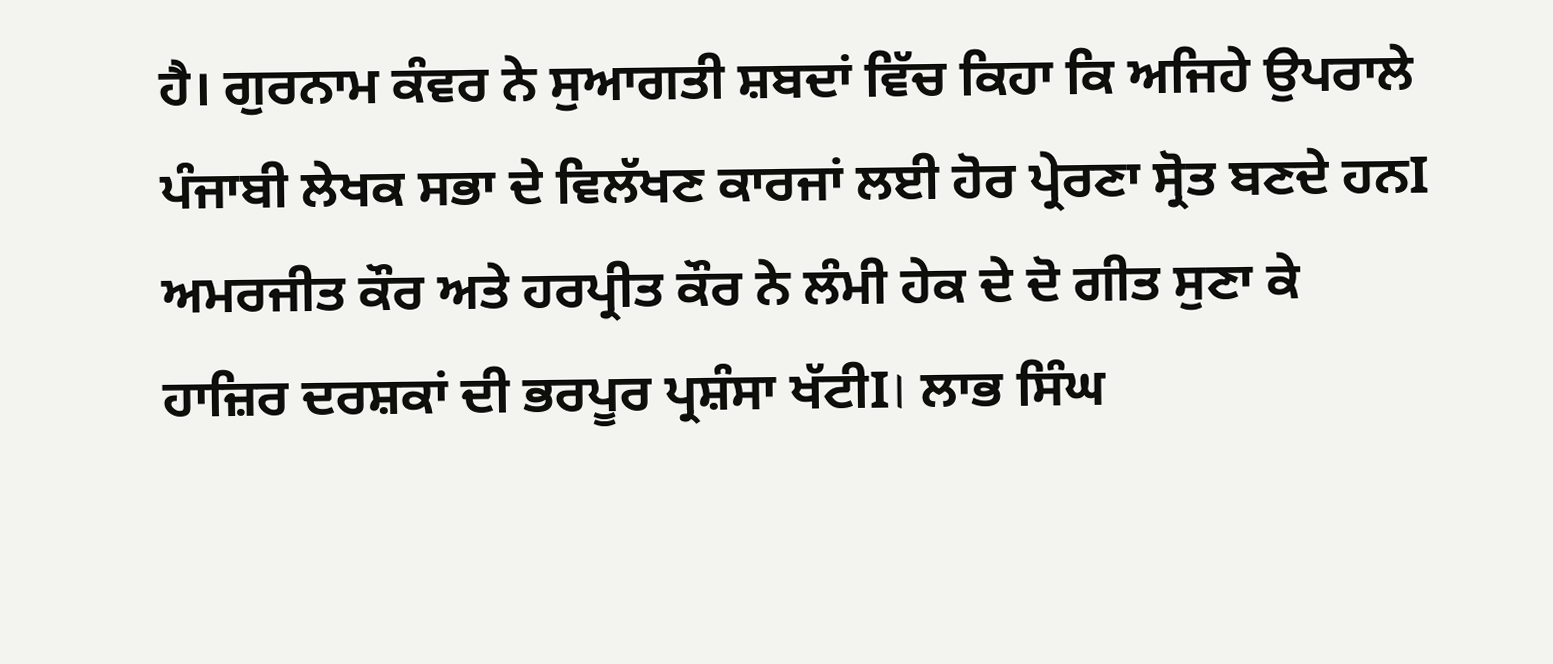ਹੈ। ਗੁਰਨਾਮ ਕੰਵਰ ਨੇ ਸੁਆਗਤੀ ਸ਼ਬਦਾਂ ਵਿੱਚ ਕਿਹਾ ਕਿ ਅਜਿਹੇ ਉਪਰਾਲੇ ਪੰਜਾਬੀ ਲੇਖਕ ਸਭਾ ਦੇ ਵਿਲੱਖਣ ਕਾਰਜਾਂ ਲਈ ਹੋਰ ਪ੍ਰੇਰਣਾ ਸ੍ਰੋਤ ਬਣਦੇ ਹਨI ਅਮਰਜੀਤ ਕੌਰ ਅਤੇ ਹਰਪ੍ਰੀਤ ਕੌਰ ਨੇ ਲੰਮੀ ਹੇਕ ਦੇ ਦੋ ਗੀਤ ਸੁਣਾ ਕੇ ਹਾਜ਼ਿਰ ਦਰਸ਼ਕਾਂ ਦੀ ਭਰਪੂਰ ਪ੍ਰਸ਼ੰਸਾ ਖੱਟੀI। ਲਾਭ ਸਿੰਘ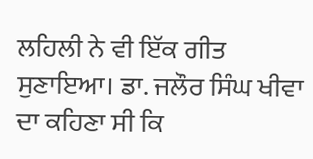ਲਹਿਲੀ ਨੇ ਵੀ ਇੱਕ ਗੀਤ ਸੁਣਾਇਆ। ਡਾ. ਜਲੌਰ ਸਿੰਘ ਖੀਵਾ ਦਾ ਕਹਿਣਾ ਸੀ ਕਿ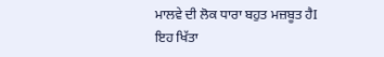ਮਾਲਵੇ ਦੀ ਲੋਕ ਧਾਰਾ ਬਹੁਤ ਮਜ਼ਬੂਤ ਹੈI ਇਹ ਖਿੱਤਾ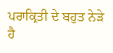ਪਰਾਕ੍ਰਿਤੀ ਦੇ ਬਹੁਤ ਨੇੜੇ ਹੈ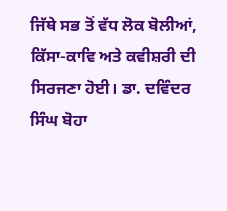ਜਿੱਥੇ ਸਭ ਤੋਂ ਵੱਧ ਲੋਕ ਬੋਲੀਆਂ, ਕਿੱਸਾ-ਕਾਵਿ ਅਤੇ ਕਵੀਸ਼ਰੀ ਦੀ ਸਿਰਜਣਾ ਹੋਈ। ਡਾ. ਦਵਿੰਦਰ ਸਿੰਘ ਬੋਹਾ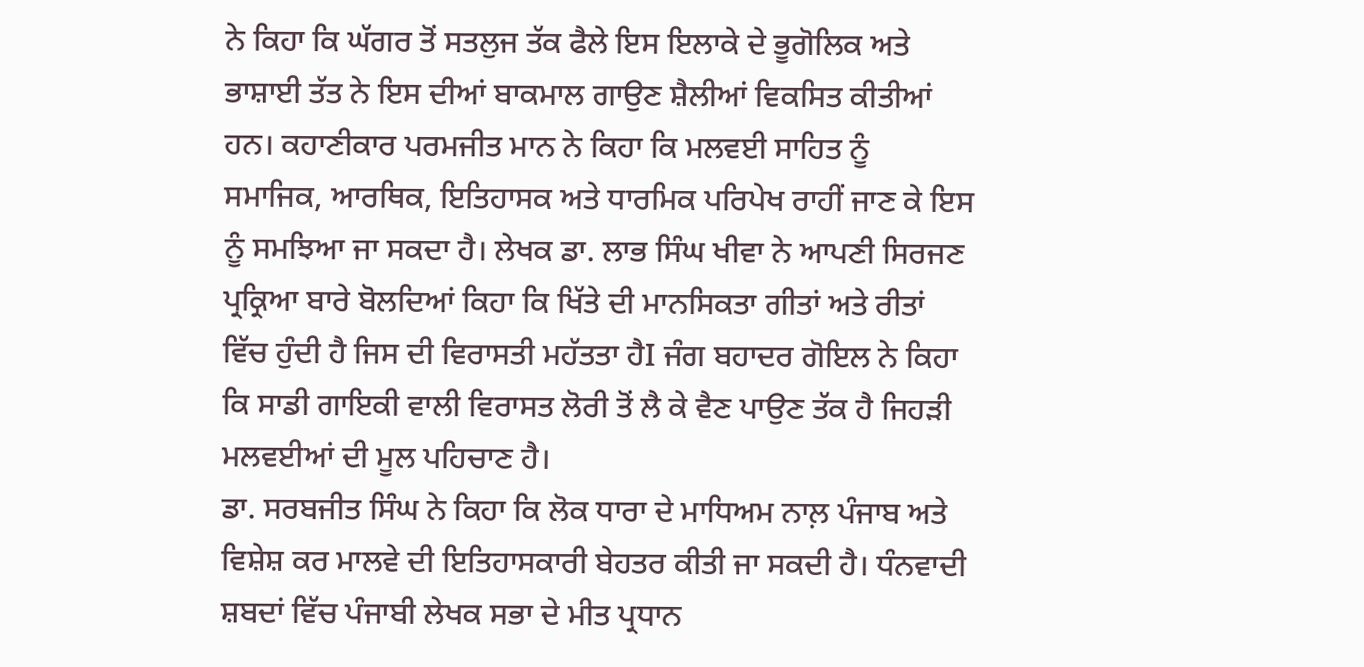ਨੇ ਕਿਹਾ ਕਿ ਘੱਗਰ ਤੋਂ ਸਤਲੁਜ ਤੱਕ ਫੈਲੇ ਇਸ ਇਲਾਕੇ ਦੇ ਭੂਗੋਲਿਕ ਅਤੇ ਭਾਸ਼ਾਈ ਤੱਤ ਨੇ ਇਸ ਦੀਆਂ ਬਾਕਮਾਲ ਗਾਉਣ ਸ਼ੈਲੀਆਂ ਵਿਕਸਿਤ ਕੀਤੀਆਂ ਹਨ। ਕਹਾਣੀਕਾਰ ਪਰਮਜੀਤ ਮਾਨ ਨੇ ਕਿਹਾ ਕਿ ਮਲਵਈ ਸਾਹਿਤ ਨੂੰ ਸਮਾਜਿਕ, ਆਰਥਿਕ, ਇਤਿਹਾਸਕ ਅਤੇ ਧਾਰਮਿਕ ਪਰਿਪੇਖ ਰਾਹੀਂ ਜਾਣ ਕੇ ਇਸ ਨੂੰ ਸਮਝਿਆ ਜਾ ਸਕਦਾ ਹੈ। ਲੇਖਕ ਡਾ. ਲਾਭ ਸਿੰਘ ਖੀਵਾ ਨੇ ਆਪਣੀ ਸਿਰਜਣ ਪ੍ਰਕ੍ਰਿਆ ਬਾਰੇ ਬੋਲਦਿਆਂ ਕਿਹਾ ਕਿ ਖਿੱਤੇ ਦੀ ਮਾਨਸਿਕਤਾ ਗੀਤਾਂ ਅਤੇ ਰੀਤਾਂ ਵਿੱਚ ਹੁੰਦੀ ਹੈ ਜਿਸ ਦੀ ਵਿਰਾਸਤੀ ਮਹੱਤਤਾ ਹੈI ਜੰਗ ਬਹਾਦਰ ਗੋਇਲ ਨੇ ਕਿਹਾ ਕਿ ਸਾਡੀ ਗਾਇਕੀ ਵਾਲੀ ਵਿਰਾਸਤ ਲੋਰੀ ਤੋਂ ਲੈ ਕੇ ਵੈਣ ਪਾਉਣ ਤੱਕ ਹੈ ਜਿਹੜੀ ਮਲਵਈਆਂ ਦੀ ਮੂਲ ਪਹਿਚਾਣ ਹੈ।
ਡਾ. ਸਰਬਜੀਤ ਸਿੰਘ ਨੇ ਕਿਹਾ ਕਿ ਲੋਕ ਧਾਰਾ ਦੇ ਮਾਧਿਅਮ ਨਾਲ਼ ਪੰਜਾਬ ਅਤੇ ਵਿਸ਼ੇਸ਼ ਕਰ ਮਾਲਵੇ ਦੀ ਇਤਿਹਾਸਕਾਰੀ ਬੇਹਤਰ ਕੀਤੀ ਜਾ ਸਕਦੀ ਹੈ। ਧੰਨਵਾਦੀ ਸ਼ਬਦਾਂ ਵਿੱਚ ਪੰਜਾਬੀ ਲੇਖਕ ਸਭਾ ਦੇ ਮੀਤ ਪ੍ਰਧਾਨ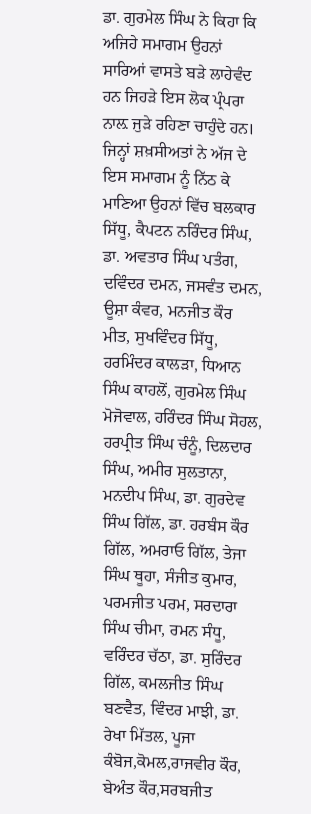ਡਾ. ਗੁਰਮੇਲ ਸਿੰਘ ਨੇ ਕਿਹਾ ਕਿ ਅਜਿਹੇ ਸਮਾਗਮ ਉਹਨਾਂ ਸਾਰਿਆਂ ਵਾਸਤੇ ਬੜੇ ਲਾਹੇਵੰਦ ਹਨ ਜਿਹੜੇ ਇਸ ਲੋਕ ਪ੍ਰੰਪਰਾ ਨਾਲ਼ ਜੁੜੇ ਰਹਿਣਾ ਚਾਹੁੰਦੇ ਹਨ। ਜਿਨ੍ਹਾਂ ਸ਼ਖ਼ਸੀਅਤਾਂ ਨੇ ਅੱਜ ਦੇ ਇਸ ਸਮਾਗਮ ਨੂੰ ਨਿੱਠ ਕੇ ਮਾਣਿਆ ਉਹਨਾਂ ਵਿੱਚ ਬਲਕਾਰ ਸਿੱਧੂ, ਕੈਪਟਨ ਨਰਿੰਦਰ ਸਿੰਘ, ਡਾ. ਅਵਤਾਰ ਸਿੰਘ ਪਤੰਗ, ਦਵਿੰਦਰ ਦਮਨ, ਜਸਵੰਤ ਦਮਨ, ਊਸ਼ਾ ਕੰਵਰ, ਮਨਜੀਤ ਕੌਰ ਮੀਤ, ਸੁਖਵਿੰਦਰ ਸਿੱਧੂ, ਹਰਮਿੰਦਰ ਕਾਲੜਾ, ਧਿਆਨ ਸਿੰਘ ਕਾਹਲੋਂ, ਗੁਰਮੇਲ ਸਿੰਘ ਮੋਜੋਵਾਲ, ਹਰਿੰਦਰ ਸਿੰਘ ਸੋਹਲ, ਹਰਪ੍ਰੀਤ ਸਿੰਘ ਚੰਨੂੰ, ਦਿਲਦਾਰ ਸਿੰਘ, ਅਮੀਰ ਸੁਲਤਾਨਾ, ਮਨਦੀਪ ਸਿੰਘ, ਡਾ. ਗੁਰਦੇਵ ਸਿੰਘ ਗਿੱਲ, ਡਾ. ਹਰਬੰਸ ਕੌਰ ਗਿੱਲ, ਅਮਰਾਓ ਗਿੱਲ, ਤੇਜਾ ਸਿੰਘ ਥੂਹਾ, ਸੰਜੀਤ ਕੁਮਾਰ, ਪਰਮਜੀਤ ਪਰਮ, ਸਰਦਾਰਾ ਸਿੰਘ ਚੀਮਾ, ਰਮਨ ਸੰਧੂ, ਵਰਿੰਦਰ ਚੱਠਾ, ਡਾ. ਸੁਰਿੰਦਰ ਗਿੱਲ, ਕਮਲਜੀਤ ਸਿੰਘ ਬਣਵੈਤ, ਵਿੰਦਰ ਮਾਝੀ, ਡਾ. ਰੇਖਾ ਮਿੱਤਲ, ਪੂਜਾ ਕੰਬੋਜ,ਕੋਮਲ,ਰਾਜਵੀਰ ਕੌਰ, ਬੇਅੰਤ ਕੌਰ,ਸਰਬਜੀਤ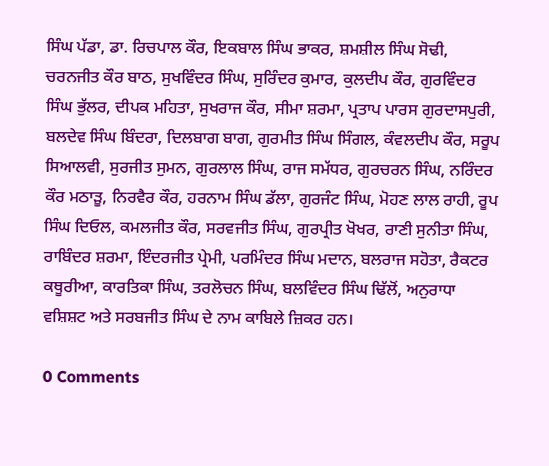ਸਿੰਘ ਪੱਡਾ, ਡਾ. ਰਿਚਪਾਲ ਕੌਰ, ਇਕਬਾਲ ਸਿੰਘ ਭਾਕਰ, ਸ਼ਮਸ਼ੀਲ ਸਿੰਘ ਸੋਢੀ, ਚਰਨਜੀਤ ਕੌਰ ਬਾਠ, ਸੁਖਵਿੰਦਰ ਸਿੰਘ, ਸੁਰਿੰਦਰ ਕੁਮਾਰ, ਕੁਲਦੀਪ ਕੌਰ, ਗੁਰਵਿੰਦਰ ਸਿੰਘ ਭੁੱਲਰ, ਦੀਪਕ ਮਹਿਤਾ, ਸੁਖਰਾਜ ਕੌਰ, ਸੀਮਾ ਸ਼ਰਮਾ, ਪ੍ਰਤਾਪ ਪਾਰਸ ਗੁਰਦਾਸਪੁਰੀ, ਬਲਦੇਵ ਸਿੰਘ ਬਿੰਦਰਾ, ਦਿਲਬਾਗ ਬਾਗ, ਗੁਰਮੀਤ ਸਿੰਘ ਸਿੰਗਲ, ਕੰਵਲਦੀਪ ਕੌਰ, ਸਰੂਪ ਸਿਆਲਵੀ, ਸੁਰਜੀਤ ਸੁਮਨ, ਗੁਰਲਾਲ ਸਿੰਘ, ਰਾਜ ਸਮੱਧਰ, ਗੁਰਚਰਨ ਸਿੰਘ, ਨਰਿੰਦਰ ਕੌਰ ਮਠਾੜੂ, ਨਿਰਵੈਰ ਕੌਰ, ਹਰਨਾਮ ਸਿੰਘ ਡੱਲਾ, ਗੁਰਜੰਟ ਸਿੰਘ, ਮੋਹਣ ਲਾਲ ਰਾਹੀ, ਰੂਪ ਸਿੰਘ ਦਿਓਲ, ਕਮਲਜੀਤ ਕੌਰ, ਸਰਵਜੀਤ ਸਿੰਘ, ਗੁਰਪ੍ਰੀਤ ਖੋਖਰ, ਰਾਣੀ ਸੁਨੀਤਾ ਸਿੰਘ, ਰਾਬਿੰਦਰ ਸ਼ਰਮਾ, ਇੰਦਰਜੀਤ ਪ੍ਰੇਮੀ, ਪਰਮਿੰਦਰ ਸਿੰਘ ਮਦਾਨ, ਬਲਰਾਜ ਸਹੋਤਾ, ਰੈਕਟਰ ਕਥੂਰੀਆ, ਕਾਰਤਿਕਾ ਸਿੰਘ, ਤਰਲੋਚਨ ਸਿੰਘ, ਬਲਵਿੰਦਰ ਸਿੰਘ ਢਿੱਲੋਂ, ਅਨੁਰਾਧਾ ਵਸ਼ਿਸ਼ਟ ਅਤੇ ਸਰਬਜੀਤ ਸਿੰਘ ਦੇ ਨਾਮ ਕਾਬਿਲੇ ਜ਼ਿਕਰ ਹਨ।

0 Comments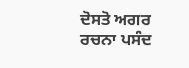ਦੋਸਤੋ ਅਗਰ ਰਚਨਾ ਪਸੰਦ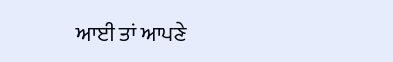ਆਈ ਤਾਂ ਆਪਣੇ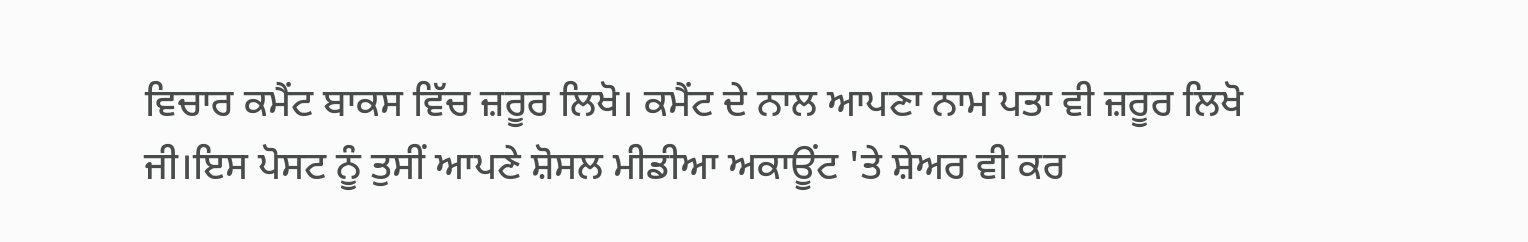ਵਿਚਾਰ ਕਮੈਂਟ ਬਾਕਸ ਵਿੱਚ ਜ਼ਰੂਰ ਲਿਖੋ। ਕਮੈਂਟ ਦੇ ਨਾਲ ਆਪਣਾ ਨਾਮ ਪਤਾ ਵੀ ਜ਼ਰੂਰ ਲਿਖੋ ਜੀ।ਇਸ ਪੋਸਟ ਨੂੰ ਤੁਸੀਂ ਆਪਣੇ ਸ਼ੋਸਲ ਮੀਡੀਆ ਅਕਾਊਂਟ 'ਤੇ ਸ਼ੇਅਰ ਵੀ ਕਰ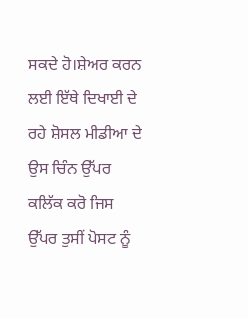ਸਕਦੇ ਹੋ।ਸ਼ੇਅਰ ਕਰਨ ਲਈ ਇੱਥੇ ਦਿਖਾਈ ਦੇ ਰਹੇ ਸ਼ੋਸਲ ਮੀਡੀਆ ਦੇ ਉਸ ਚਿੰਨ ਉੱਪਰ ਕਲਿੱਕ ਕਰੋ ਜਿਸ ਉੱਪਰ ਤੁਸੀਂ ਪੋਸਟ ਨੂੰ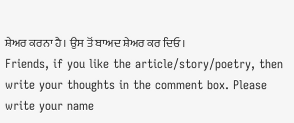ਸ਼ੇਅਰ ਕਰਨਾ ਹੈ। ਉਸ ਤੋਂ ਬਾਅਦ ਸ਼ੇਅਰ ਕਰ ਦਿਓ।
Friends, if you like the article/story/poetry, then write your thoughts in the comment box. Please write your name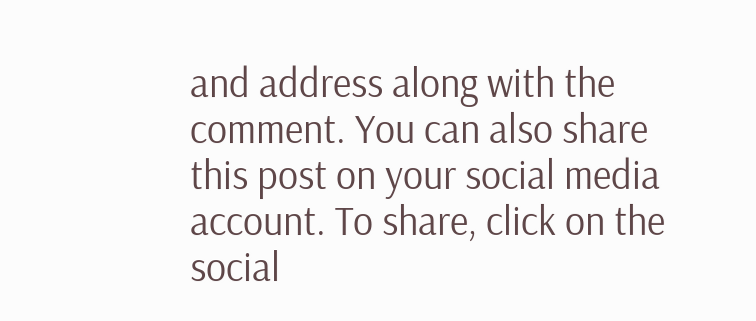and address along with the comment. You can also share this post on your social media account. To share, click on the social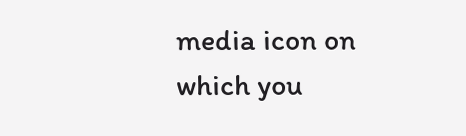media icon on which you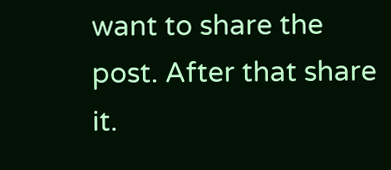want to share the post. After that share it.